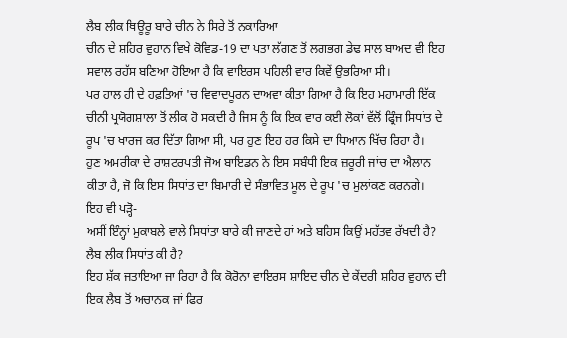ਲੈਬ ਲੀਕ ਥਿਊਰੂ ਬਾਰੇ ਚੀਨ ਨੇ ਸਿਰੇ ਤੋਂ ਨਕਾਰਿਆ
ਚੀਨ ਦੇ ਸ਼ਹਿਰ ਵੁਹਾਨ ਵਿਖੇ ਕੋਵਿਡ-19 ਦਾ ਪਤਾ ਲੱਗਣ ਤੋਂ ਲਗਭਗ ਡੇਢ ਸਾਲ ਬਾਅਦ ਵੀ ਇਹ ਸਵਾਲ ਰਹੱਸ ਬਣਿਆ ਹੋਇਆ ਹੈ ਕਿ ਵਾਇਰਸ ਪਹਿਲੀ ਵਾਰ ਕਿਵੇਂ ਉਭਰਿਆ ਸੀ।
ਪਰ ਹਾਲ ਹੀ ਦੇ ਹਫ਼ਤਿਆਂ 'ਚ ਵਿਵਾਦਪੂਰਨ ਦਾਅਵਾ ਕੀਤਾ ਗਿਆ ਹੈ ਕਿ ਇਹ ਮਹਾਮਾਰੀ ਇੱਕ ਚੀਨੀ ਪ੍ਰਯੋਗਸ਼ਾਲਾ ਤੋਂ ਲੀਕ ਹੋ ਸਕਦੀ ਹੈ ਜਿਸ ਨੂੰ ਕਿ ਇਕ ਵਾਰ ਕਈ ਲੋਕਾਂ ਵੱਲੋਂ ਫ੍ਰਿੰਜ ਸਿਧਾਂਤ ਦੇ ਰੂਪ 'ਚ ਖਾਰਜ ਕਰ ਦਿੱਤਾ ਗਿਆ ਸੀ, ਪਰ ਹੁਣ ਇਹ ਹਰ ਕਿਸੇ ਦਾ ਧਿਆਨ ਖਿੱਚ ਰਿਹਾ ਹੈ।
ਹੁਣ ਅਮਰੀਕਾ ਦੇ ਰਾਸ਼ਟਰਪਤੀ ਜੋਅ ਬਾਇਡਨ ਨੇ ਇਸ ਸਬੰਧੀ ਇਕ ਜ਼ਰੂਰੀ ਜਾਂਚ ਦਾ ਐਲਾਨ ਕੀਤਾ ਹੈ, ਜੋ ਕਿ ਇਸ ਸਿਧਾਂਤ ਦਾ ਬਿਮਾਰੀ ਦੇ ਸੰਭਾਵਿਤ ਮੂਲ ਦੇ ਰੂਪ 'ਚ ਮੁਲਾਂਕਣ ਕਰਨਗੇ।
ਇਹ ਵੀ ਪੜ੍ਹੋ-
ਅਸੀਂ ਇੰਨ੍ਹਾਂ ਮੁਕਾਬਲੇ ਵਾਲੇ ਸਿਧਾਂਤਾ ਬਾਰੇ ਕੀ ਜਾਣਦੇ ਹਾਂ ਅਤੇ ਬਹਿਸ ਕਿਉਂ ਮਹੱਤਵ ਰੱਖਦੀ ਹੈ?
ਲੈਬ ਲੀਕ ਸਿਧਾਂਤ ਕੀ ਹੈ?
ਇਹ ਸ਼ੱਕ ਜਤਾਇਆ ਜਾ ਰਿਹਾ ਹੈ ਕਿ ਕੋਰੋਨਾ ਵਾਇਰਸ ਸ਼ਾਇਦ ਚੀਨ ਦੇ ਕੇਂਦਰੀ ਸ਼ਹਿਰ ਵੁਹਾਨ ਦੀ ਇਕ ਲੈਬ ਤੋਂ ਅਚਾਨਕ ਜਾਂ ਫਿਰ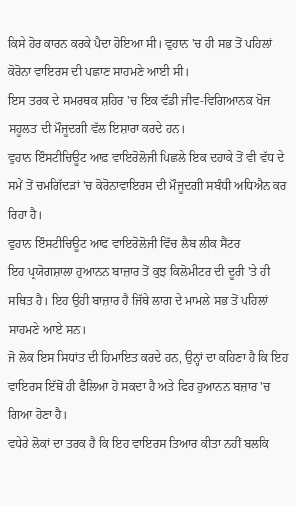ਕਿਸੇ ਹੋਰ ਕਾਰਨ ਕਰਕੇ ਪੈਦਾ ਹੋਇਆ ਸੀ। ਵੁਹਾਨ 'ਚ ਹੀ ਸਭ ਤੋਂ ਪਹਿਲਾਂ ਕੋਰੋਨਾ ਵਾਇਰਸ ਦੀ ਪਛਾਣ ਸਾਹਮਣੇ ਆਈ ਸੀ।
ਇਸ ਤਰਕ ਦੇ ਸਮਰਥਕ ਸ਼ਹਿਰ 'ਚ ਇਕ ਵੱਡੀ ਜੀਵ-ਵਿਗਿਆਨਕ ਖੋਜ ਸਹੂਲਤ ਦੀ ਮੌਜੂਦਗੀ ਵੱਲ ਇਸ਼ਾਰਾ ਕਰਦੇ ਹਨ।
ਵੁਹਾਨ ਇੰਸਟੀਚਿਊਟ ਆਫ਼ ਵਾਇਰੋਲੋਜੀ ਪਿਛਲੇ ਇਕ ਦਹਾਕੇ ਤੋਂ ਵੀ ਵੱਧ ਦੇ ਸਮੇਂ ਤੋਂ ਚਮਗਿੱਦੜਾਂ 'ਚ ਕੋਰੋਨਾਵਾਇਰਸ ਦੀ ਮੌਜੂਦਗੀ ਸਬੰਧੀ ਅਧਿਐਨ ਕਰ ਰਿਹਾ ਹੈ।
ਵੁਹਾਨ ਇੰਸਟੀਚਿਊਟ ਆਫ ਵਾਇਰੋਲੋਜੀ ਵਿੱਚ ਲੈਬ ਲੀਕ ਸੈਂਟਰ
ਇਹ ਪ੍ਰਯੋਗਸ਼ਾਲਾ ਹੁਆਨਨ ਬਾਜ਼ਾਰ ਤੋਂ ਕੁਝ ਕਿਲੋਮੀਟਰ ਦੀ ਦੂਰੀ 'ਤੇ ਹੀ ਸਥਿਤ ਹੈ। ਇਹ ਉਹੀ ਬਾਜ਼ਾਰ ਹੈ ਜਿੱਥੇ ਲਾਗ ਦੇ ਮਾਮਲੇ ਸਭ ਤੋਂ ਪਹਿਲਾਂ ਸਾਹਮਣੇ ਆਏ ਸਨ।
ਜੋ ਲੋਕ ਇਸ ਸਿਧਾਂਤ ਦੀ ਹਿਮਾਇਤ ਕਰਦੇ ਹਨ, ਉਨ੍ਹਾਂ ਦਾ ਕਹਿਣਾ ਹੈ ਕਿ ਇਹ ਵਾਇਰਸ ਇੱਥੋਂ ਹੀ ਫੈਲਿਆ ਹੋ ਸਕਦਾ ਹੈ ਅਤੇ ਫਿਰ ਹੁਆਨਨ ਬਜ਼ਾਰ 'ਚ ਗਿਆ ਹੋਣਾ ਹੈ।
ਵਧੇਰੇ ਲੋਕਾਂ ਦਾ ਤਰਕ ਹੈ ਕਿ ਇਹ ਵਾਇਰਸ ਤਿਆਰ ਕੀਤਾ ਨਹੀਂ ਬਲਕਿ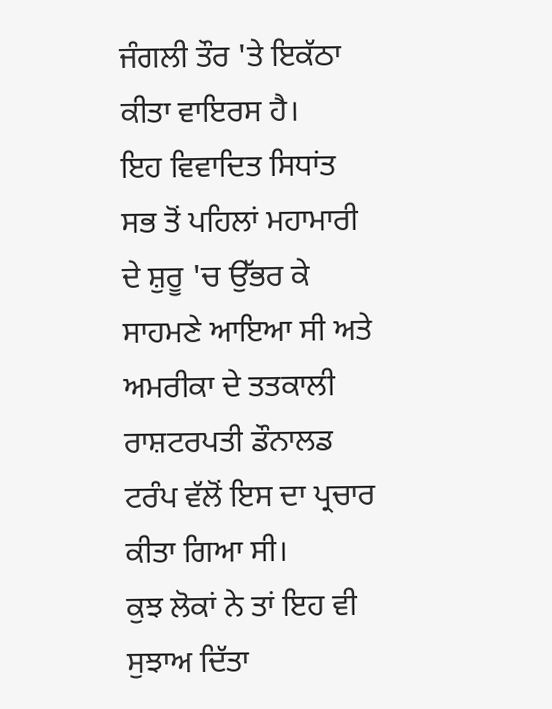ਜੰਗਲੀ ਤੌਰ 'ਤੇ ਇਕੱਠਾ ਕੀਤਾ ਵਾਇਰਸ ਹੈ।
ਇਹ ਵਿਵਾਦਿਤ ਸਿਧਾਂਤ ਸਭ ਤੋਂ ਪਹਿਲਾਂ ਮਹਾਮਾਰੀ ਦੇ ਸ਼ੁਰੂ 'ਚ ਉੱਭਰ ਕੇ ਸਾਹਮਣੇ ਆਇਆ ਸੀ ਅਤੇ ਅਮਰੀਕਾ ਦੇ ਤਤਕਾਲੀ ਰਾਸ਼ਟਰਪਤੀ ਡੌਨਾਲਡ ਟਰੰਪ ਵੱਲੋਂ ਇਸ ਦਾ ਪ੍ਰਚਾਰ ਕੀਤਾ ਗਿਆ ਸੀ।
ਕੁਝ ਲੋਕਾਂ ਨੇ ਤਾਂ ਇਹ ਵੀ ਸੁਝਾਅ ਦਿੱਤਾ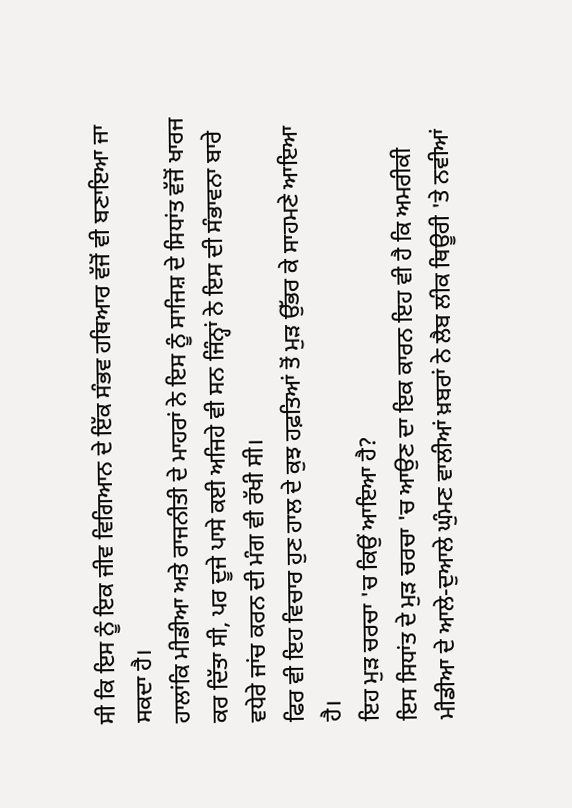ਸੀ ਕਿ ਇਸ ਨੂੰ ਇਕ ਜੀਵ ਵਿਗਿਆਨ ਦੇ ਇੱਕ ਸੰਭਵ ਹਥਿਆਰ ਵੱਜੋਂ ਵੀ ਬਣਾਇਆ ਜਾ ਸਕਦਾ ਹੈ।
ਹਾਲਾਂਕਿ ਮੀਡੀਆ ਅਤੇ ਰਾਜਨੀਤੀ ਦੇ ਮਾਹਰਾਂ ਨੇ ਇਸ ਨੂੰ ਸਾਜਿਸ਼ ਦੇ ਸਿਧਾਂਤ ਵੱਜੋਂ ਖਾਰਜ ਕਰ ਦਿੱਤਾ ਸੀ, ਪਰ ਦੂਜੇ ਪਾਸੇ ਕਈ ਅਜਿਹੇ ਵੀ ਸਨ ਜਿੰਨ੍ਹਾਂ ਨੇ ਇਸ ਦੀ ਸੰਭਾਵਨਾ ਬਾਰੇ ਵਧੇਰੇ ਜਾਂਚ ਕਰਨ ਦੀ ਮੰਗ ਵੀ ਰੱਖੀ ਸੀ।
ਫਿਰ ਵੀ ਇਹ ਵਿਚਾਰ ਹੁਣ ਹਾਲ ਦੇ ਕੁਝ ਹਫ਼ਤਿਆਂ ਤੋਂ ਮੁੜ ਉੱਭਰ ਕੇ ਸਾਹਮਣੇ ਆਇਆ ਹੈ।
ਇਹ ਮੁੜ ਚਰਚਾ 'ਚ ਕਿਉਂ ਆਇਆ ਹੈ?
ਇਸ ਸਿਧਾਂਤ ਦੇ ਮੁੜ ਚਰਚਾ 'ਚ ਆਉਣ ਦਾ ਇਕ ਕਾਰਨ ਇਹ ਵੀ ਹੈ ਕਿ ਅਮਰੀਕੀ ਮੀਡੀਆ ਦੇ ਆਲੇ-ਦੁਆਲੇ ਘੁੰਮਣ ਵਾਲੀਆਂ ਖ਼ਬਰਾਂ ਨੇ ਲੈਬ ਲੀਕ ਥਿਊਰੀ 'ਤੇ ਨਵੀਆਂ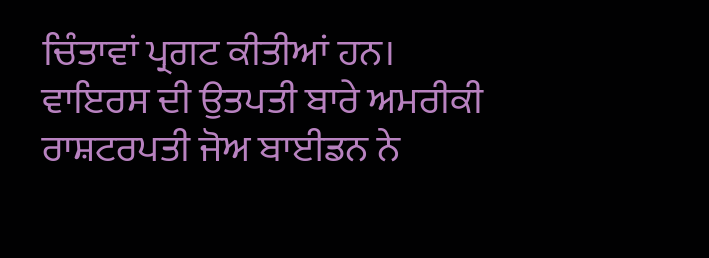ਚਿੰਤਾਵਾਂ ਪ੍ਰਗਟ ਕੀਤੀਆਂ ਹਨ।
ਵਾਇਰਸ ਦੀ ਉਤਪਤੀ ਬਾਰੇ ਅਮਰੀਕੀ ਰਾਸ਼ਟਰਪਤੀ ਜੋਅ ਬਾਈਡਨ ਨੇ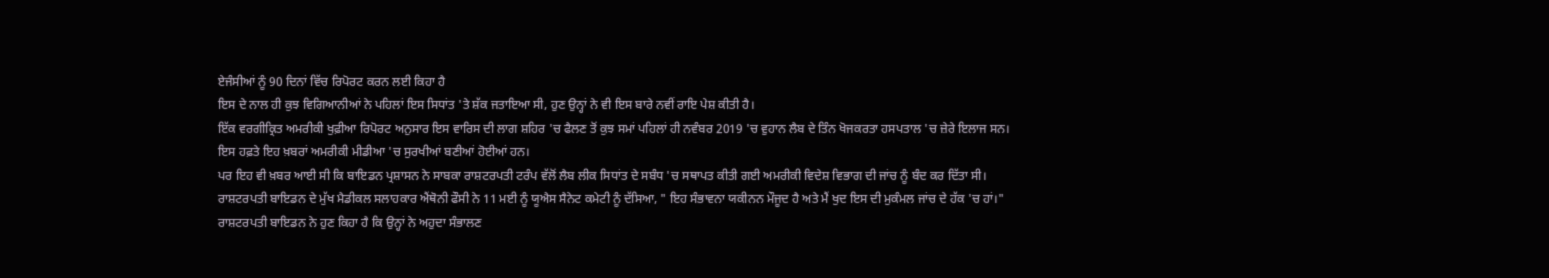ਏਜੰਸੀਆਂ ਨੂੰ 90 ਦਿਨਾਂ ਵਿੱਚ ਰਿਪੋਰਟ ਕਰਨ ਲਈ ਕਿਹਾ ਹੈ
ਇਸ ਦੇ ਨਾਲ ਹੀ ਕੁਝ ਵਿਗਿਆਨੀਆਂ ਨੇ ਪਹਿਲਾਂ ਇਸ ਸਿਧਾਂਤ 'ਤੇ ਸ਼ੱਕ ਜਤਾਇਆ ਸੀ, ਹੁਣ ਉਨ੍ਹਾਂ ਨੇ ਵੀ ਇਸ ਬਾਰੇ ਨਵੀਂ ਰਾਇ ਪੇਸ਼ ਕੀਤੀ ਹੈ।
ਇੱਕ ਵਰਗੀਕ੍ਰਿਤ ਅਮਰੀਕੀ ਖੁਫ਼ੀਆ ਰਿਪੋਰਟ ਅਨੁਸਾਰ ਇਸ ਵਾਰਿਸ ਦੀ ਲਾਗ ਸ਼ਹਿਰ 'ਚ ਫੈਲਣ ਤੋਂ ਕੁਝ ਸਮਾਂ ਪਹਿਲਾਂ ਹੀ ਨਵੰਬਰ 2019 'ਚ ਵੁਹਾਨ ਲੈਬ ਦੇ ਤਿੰਨ ਖੋਜਕਰਤਾ ਹਸਪਤਾਲ 'ਚ ਜ਼ੇਰੇ ਇਲਾਜ ਸਨ।
ਇਸ ਹਫ਼ਤੇ ਇਹ ਖ਼ਬਰਾਂ ਅਮਰੀਕੀ ਮੀਡੀਆ 'ਚ ਸੁਰਖੀਆਂ ਬਣੀਆਂ ਹੋਈਆਂ ਹਨ।
ਪਰ ਇਹ ਵੀ ਖ਼ਬਰ ਆਈ ਸੀ ਕਿ ਬਾਇਡਨ ਪ੍ਰਸ਼ਾਸਨ ਨੇ ਸਾਬਕਾ ਰਾਸ਼ਟਰਪਤੀ ਟਰੰਪ ਵੱਲੋਂ ਲੈਬ ਲੀਕ ਸਿਧਾਂਤ ਦੇ ਸਬੰਧ 'ਚ ਸਥਾਪਤ ਕੀਤੀ ਗਈ ਅਮਰੀਕੀ ਵਿਦੇਸ਼ ਵਿਭਾਗ ਦੀ ਜਾਂਚ ਨੂੰ ਬੰਦ ਕਰ ਦਿੱਤਾ ਸੀ।
ਰਾਸ਼ਟਰਪਤੀ ਬਾਇਡਨ ਦੇ ਮੁੱਖ ਮੈਡੀਕਲ ਸਲਾਹਕਾਰ ਐਂਥੋਨੀ ਫੌਸੀ ਨੇ 11 ਮਈ ਨੂੰ ਯੂਐਸ ਸੈਨੇਟ ਕਮੇਟੀ ਨੂੰ ਦੱਸਿਆ, " ਇਹ ਸੰਭਾਵਨਾ ਯਕੀਨਨ ਮੌਜੂਦ ਹੈ ਅਤੇ ਮੈਂ ਖੁਦ ਇਸ ਦੀ ਮੁਕੰਮਲ ਜਾਂਚ ਦੇ ਹੱਕ 'ਚ ਹਾਂ।"
ਰਾਸ਼ਟਰਪਤੀ ਬਾਇਡਨ ਨੇ ਹੁਣ ਕਿਹਾ ਹੈ ਕਿ ਉਨ੍ਹਾਂ ਨੇ ਅਹੁਦਾ ਸੰਭਾਲਣ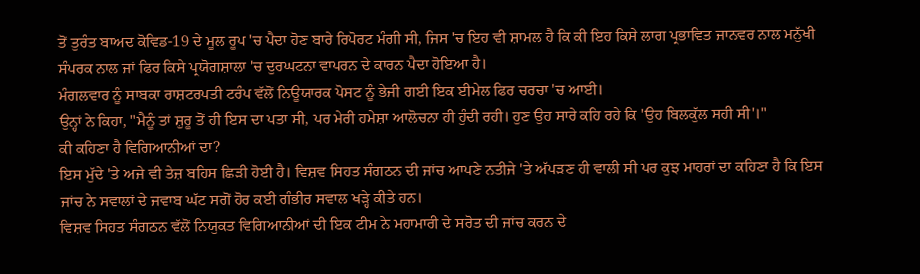ਤੋਂ ਤੁਰੰਤ ਬਾਅਦ ਕੋਵਿਡ-19 ਦੇ ਮੂਲ ਰੂਪ 'ਚ ਪੈਦਾ ਹੋਣ ਬਾਰੇ ਰਿਪੋਰਟ ਮੰਗੀ ਸੀ, ਜਿਸ 'ਚ ਇਹ ਵੀ ਸ਼ਾਮਲ ਹੈ ਕਿ ਕੀ ਇਹ ਕਿਸੇ ਲਾਗ ਪ੍ਰਭਾਵਿਤ ਜਾਨਵਰ ਨਾਲ ਮਨੁੱਖੀ ਸੰਪਰਕ ਨਾਲ ਜਾਂ ਫਿਰ ਕਿਸੇ ਪ੍ਰਯੋਗਸ਼ਾਲਾ 'ਚ ਦੁਰਘਟਨਾ ਵਾਪਰਨ ਦੇ ਕਾਰਨ ਪੈਦਾ ਹੋਇਆ ਹੈ।
ਮੰਗਲਵਾਰ ਨੂੰ ਸਾਬਕਾ ਰਾਸ਼ਟਰਪਤੀ ਟਰੰਪ ਵੱਲੋਂ ਨਿਊਯਾਰਕ ਪੋਸਟ ਨੂੰ ਭੇਜੀ ਗਈ ਇਕ ਈਮੇਲ ਫਿਰ ਚਰਚਾ 'ਚ ਆਈ।
ਉਨ੍ਹਾਂ ਨੇ ਕਿਹਾ, "ਮੈਨੂੰ ਤਾਂ ਸ਼ੁਰੂ ਤੋਂ ਹੀ ਇਸ ਦਾ ਪਤਾ ਸੀ, ਪਰ ਮੇਰੀ ਹਮੇਸ਼ਾ ਆਲੋਚਨਾ ਹੀ ਹੁੰਦੀ ਰਹੀ। ਹੁਣ ਉਹ ਸਾਰੇ ਕਹਿ ਰਹੇ ਕਿ 'ਉਹ ਬਿਲਕੁੱਲ ਸਹੀ ਸੀ'।"
ਕੀ ਕਹਿਣਾ ਹੈ ਵਿਗਿਆਨੀਆਂ ਦਾ?
ਇਸ ਮੁੱਦੇ 'ਤੇ ਅਜੇ ਵੀ ਤੇਜ਼ ਬਹਿਸ ਛਿੜੀ ਹੋਈ ਹੈ। ਵਿਸ਼ਵ ਸਿਹਤ ਸੰਗਠਨ ਦੀ ਜਾਂਚ ਆਪਣੇ ਨਤੀਜੇ 'ਤੇ ਅੱਪੜਣ ਹੀ ਵਾਲੀ ਸੀ ਪਰ ਕੁਝ ਮਾਹਰਾਂ ਦਾ ਕਹਿਣਾ ਹੈ ਕਿ ਇਸ ਜਾਂਚ ਨੇ ਸਵਾਲਾਂ ਦੇ ਜਵਾਬ ਘੱਟ ਸਗੋਂ ਹੋਰ ਕਈ ਗੰਭੀਰ ਸਵਾਲ ਖੜ੍ਹੇ ਕੀਤੇ ਹਨ।
ਵਿਸ਼ਵ ਸਿਹਤ ਸੰਗਠਨ ਵੱਲੋਂ ਨਿਯੁਕਤ ਵਿਗਿਆਨੀਆਂ ਦੀ ਇਕ ਟੀਮ ਨੇ ਮਹਾਮਾਰੀ ਦੇ ਸਰੋਤ ਦੀ ਜਾਂਚ ਕਰਨ ਦੇ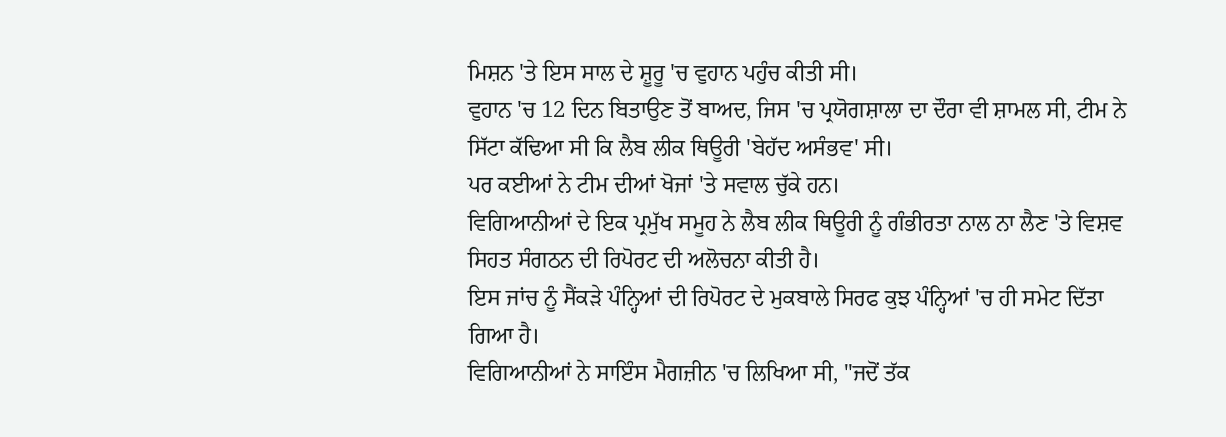ਮਿਸ਼ਨ 'ਤੇ ਇਸ ਸਾਲ ਦੇ ਸ਼ੂਰੂ 'ਚ ਵੁਹਾਨ ਪਹੁੰਚ ਕੀਤੀ ਸੀ।
ਵੁਹਾਨ 'ਚ 12 ਦਿਨ ਬਿਤਾਉਣ ਤੋਂ ਬਾਅਦ, ਜਿਸ 'ਚ ਪ੍ਰਯੋਗਸ਼ਾਲਾ ਦਾ ਦੌਰਾ ਵੀ ਸ਼ਾਮਲ ਸੀ, ਟੀਮ ਨੇ ਸਿੱਟਾ ਕੱਢਿਆ ਸੀ ਕਿ ਲੈਬ ਲੀਕ ਥਿਊਰੀ 'ਬੇਹੱਦ ਅਸੰਭਵ' ਸੀ।
ਪਰ ਕਈਆਂ ਨੇ ਟੀਮ ਦੀਆਂ ਖੋਜਾਂ 'ਤੇ ਸਵਾਲ ਚੁੱਕੇ ਹਨ।
ਵਿਗਿਆਨੀਆਂ ਦੇ ਇਕ ਪ੍ਰਮੁੱਖ ਸਮੂਹ ਨੇ ਲੈਬ ਲੀਕ ਥਿਊਰੀ ਨੂੰ ਗੰਭੀਰਤਾ ਨਾਲ ਨਾ ਲੈਣ 'ਤੇ ਵਿਸ਼ਵ ਸਿਹਤ ਸੰਗਠਨ ਦੀ ਰਿਪੋਰਟ ਦੀ ਅਲੋਚਨਾ ਕੀਤੀ ਹੈ।
ਇਸ ਜਾਂਚ ਨੂੰ ਸੈਂਕੜੇ ਪੰਨ੍ਹਿਆਂ ਦੀ ਰਿਪੋਰਟ ਦੇ ਮੁਕਬਾਲੇ ਸਿਰਫ ਕੁਝ ਪੰਨ੍ਹਿਆਂ 'ਚ ਹੀ ਸਮੇਟ ਦਿੱਤਾ ਗਿਆ ਹੈ।
ਵਿਗਿਆਨੀਆਂ ਨੇ ਸਾਇੰਸ ਮੈਗਜ਼ੀਨ 'ਚ ਲਿਖਿਆ ਸੀ, "ਜਦੋਂ ਤੱਕ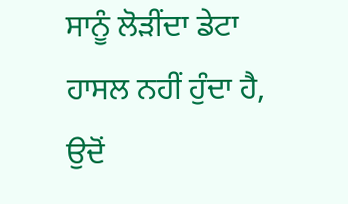ਸਾਨੂੰ ਲੋੜੀਂਦਾ ਡੇਟਾ ਹਾਸਲ ਨਹੀਂ ਹੁੰਦਾ ਹੈ, ਉਦੋਂ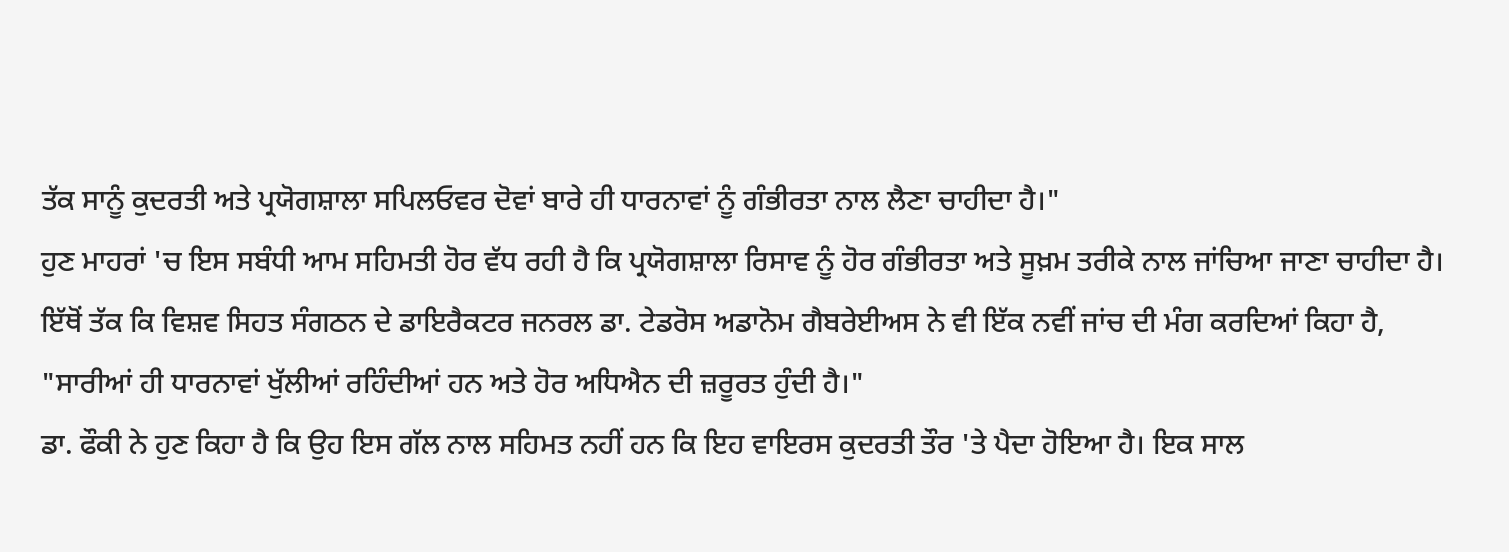ਤੱਕ ਸਾਨੂੰ ਕੁਦਰਤੀ ਅਤੇ ਪ੍ਰਯੋਗਸ਼ਾਲਾ ਸਪਿਲਓਵਰ ਦੋਵਾਂ ਬਾਰੇ ਹੀ ਧਾਰਨਾਵਾਂ ਨੂੰ ਗੰਭੀਰਤਾ ਨਾਲ ਲੈਣਾ ਚਾਹੀਦਾ ਹੈ।"
ਹੁਣ ਮਾਹਰਾਂ 'ਚ ਇਸ ਸਬੰਧੀ ਆਮ ਸਹਿਮਤੀ ਹੋਰ ਵੱਧ ਰਹੀ ਹੈ ਕਿ ਪ੍ਰਯੋਗਸ਼ਾਲਾ ਰਿਸਾਵ ਨੂੰ ਹੋਰ ਗੰਭੀਰਤਾ ਅਤੇ ਸੂਖ਼ਮ ਤਰੀਕੇ ਨਾਲ ਜਾਂਚਿਆ ਜਾਣਾ ਚਾਹੀਦਾ ਹੈ।
ਇੱਥੋਂ ਤੱਕ ਕਿ ਵਿਸ਼ਵ ਸਿਹਤ ਸੰਗਠਨ ਦੇ ਡਾਇਰੈਕਟਰ ਜਨਰਲ ਡਾ. ਟੇਡਰੋਸ ਅਡਾਨੋਮ ਗੈਬਰੇਈਅਸ ਨੇ ਵੀ ਇੱਕ ਨਵੀਂ ਜਾਂਚ ਦੀ ਮੰਗ ਕਰਦਿਆਂ ਕਿਹਾ ਹੈ, "ਸਾਰੀਆਂ ਹੀ ਧਾਰਨਾਵਾਂ ਖੁੱਲੀਆਂ ਰਹਿੰਦੀਆਂ ਹਨ ਅਤੇ ਹੋਰ ਅਧਿਐਨ ਦੀ ਜ਼ਰੂਰਤ ਹੁੰਦੀ ਹੈ।"
ਡਾ. ਫੌਕੀ ਨੇ ਹੁਣ ਕਿਹਾ ਹੈ ਕਿ ਉਹ ਇਸ ਗੱਲ ਨਾਲ ਸਹਿਮਤ ਨਹੀਂ ਹਨ ਕਿ ਇਹ ਵਾਇਰਸ ਕੁਦਰਤੀ ਤੌਰ 'ਤੇ ਪੈਦਾ ਹੋਇਆ ਹੈ। ਇਕ ਸਾਲ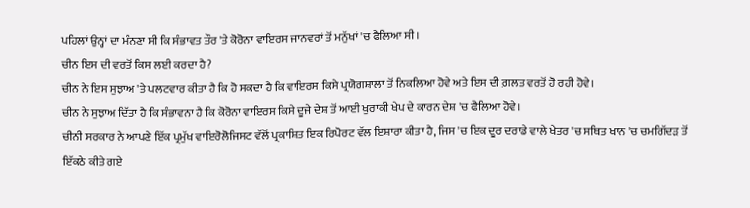ਪਹਿਲਾਂ ਉਨ੍ਹਾਂ ਦਾ ਮੰਨਣਾ ਸੀ ਕਿ ਸੰਭਾਵਤ ਤੌਰ 'ਤੇ ਕੋਰੋਨਾ ਵਾਇਰਸ ਜਾਨਵਰਾਂ ਤੋਂ ਮਨੁੱਖਾਂ 'ਚ ਫੈਲਿਆ ਸੀ।
ਚੀਨ ਇਸ ਦੀ ਵਰਤੋਂ ਕਿਸ ਲਈ ਕਰਦਾ ਹੈ?
ਚੀਨ ਨੇ ਇਸ ਸੁਝਾਅ 'ਤੇ ਪਲਟਵਾਰ ਕੀਤਾ ਹੈ ਕਿ ਹੋ ਸਕਦਾ ਹੈ ਕਿ ਵਾਇਰਸ ਕਿਸੇ ਪ੍ਰਯੋਗਸ਼ਾਲਾ ਤੋਂ ਨਿਕਲਿਆ ਹੋਵੇ ਅਤੇ ਇਸ ਦੀ ਗ਼ਲਤ ਵਰਤੋਂ ਹੋ ਰਹੀ ਹੋਵੇ।
ਚੀਨ ਨੇ ਸੁਝਾਅ ਦਿੱਤਾ ਹੈ ਕਿ ਸੰਭਾਵਨਾ ਹੈ ਕਿ ਕੋਰੋਨਾ ਵਾਇਰਸ ਕਿਸੇ ਦੂਜੇ ਦੇਸ਼ ਤੋਂ ਆਈ ਖੁਰਾਕੀ ਖੇਪ ਦੇ ਕਾਰਨ ਦੇਸ਼ 'ਚ ਫੈਲਿਆ ਹੋਵੇ।
ਚੀਨੀ ਸਰਕਾਰ ਨੇ ਆਪਣੇ ਇੱਕ ਪ੍ਰਮੁੱਖ ਵਾਇਰੋਲੋਜਿਸਟ ਵੱਲੋਂ ਪ੍ਰਕਾਸ਼ਿਤ ਇਕ ਰਿਪੋਰਟ ਵੱਲ ਇਸ਼ਾਰਾ ਕੀਤਾ ਹੈ, ਜਿਸ 'ਚ ਇਕ ਦੂਰ ਦਰਾਡੇ ਵਾਲੇ ਖੇਤਰ 'ਚ ਸਥਿਤ ਖਾਨ 'ਚ ਚਮਗਿੱਦੜ ਤੋਂ ਇੱਕਠੇ ਕੀਤੇ ਗਏ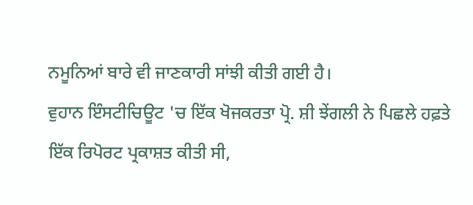ਨਮੂਨਿਆਂ ਬਾਰੇ ਵੀ ਜਾਣਕਾਰੀ ਸਾਂਝੀ ਕੀਤੀ ਗਈ ਹੈ।
ਵੁਹਾਨ ਇੰਸਟੀਚਿਊਟ 'ਚ ਇੱਕ ਖੋਜਕਰਤਾ ਪ੍ਰੋ. ਸ਼ੀ ਝੇਂਗਲੀ ਨੇ ਪਿਛਲੇ ਹਫ਼ਤੇ ਇੱਕ ਰਿਪੋਰਟ ਪ੍ਰਕਾਸ਼ਤ ਕੀਤੀ ਸੀ,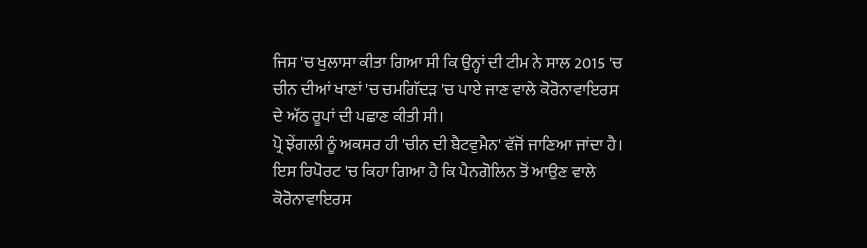ਜਿਸ 'ਚ ਖੁਲਾਸਾ ਕੀਤਾ ਗਿਆ ਸੀ ਕਿ ਉਨ੍ਹਾਂ ਦੀ ਟੀਮ ਨੇ ਸਾਲ 2015 'ਚ ਚੀਨ ਦੀਆਂ ਖਾਣਾਂ 'ਚ ਚਮਗਿੱਦੜ 'ਚ ਪਾਏ ਜਾਣ ਵਾਲੇ ਕੋਰੋਨਾਵਾਇਰਸ ਦੇ ਅੱਠ ਰੂਪਾਂ ਦੀ ਪਛਾਣ ਕੀਤੀ ਸੀ।
ਪ੍ਰੋ ਝੇਂਗਲੀ ਨੂੰ ਅਕਸਰ ਹੀ 'ਚੀਨ ਦੀ ਬੈਟਵੁਮੈਨ' ਵੱਜੋਂ ਜਾਣਿਆ ਜਾਂਦਾ ਹੈ।
ਇਸ ਰਿਪੋਰਟ 'ਚ ਕਿਹਾ ਗਿਆ ਹੈ ਕਿ ਪੈਨਗੋਲਿਨ ਤੋਂ ਆਉਣ ਵਾਲੇ ਕੋਰੋਨਾਵਾਇਰਸ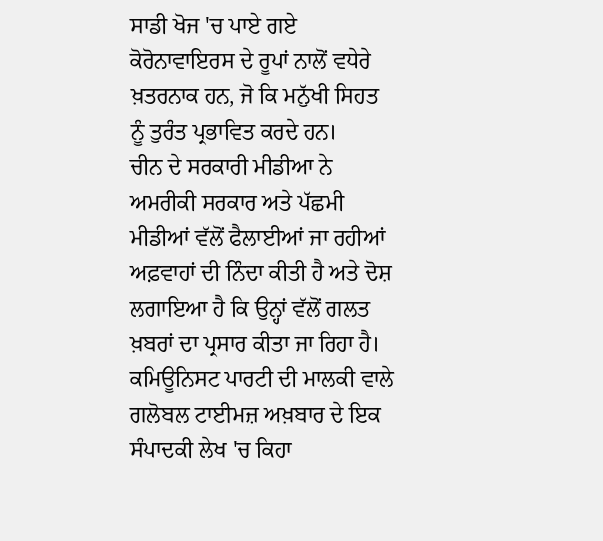ਸਾਡੀ ਖੋਜ 'ਚ ਪਾਏ ਗਏ ਕੋਰੋਨਾਵਾਇਰਸ ਦੇ ਰੂਪਾਂ ਨਾਲੋਂ ਵਧੇਰੇ ਖ਼ਤਰਨਾਕ ਹਨ, ਜੋ ਕਿ ਮਨੁੱਖੀ ਸਿਹਤ ਨੂੰ ਤੁਰੰਤ ਪ੍ਰਭਾਵਿਤ ਕਰਦੇ ਹਨ।
ਚੀਨ ਦੇ ਸਰਕਾਰੀ ਮੀਡੀਆ ਨੇ ਅਮਰੀਕੀ ਸਰਕਾਰ ਅਤੇ ਪੱਛਮੀ ਮੀਡੀਆਂ ਵੱਲੋਂ ਫੈਲਾਈਆਂ ਜਾ ਰਹੀਆਂ ਅਫ਼ਵਾਹਾਂ ਦੀ ਨਿੰਦਾ ਕੀਤੀ ਹੈ ਅਤੇ ਦੋਸ਼ ਲਗਾਇਆ ਹੈ ਕਿ ਉਨ੍ਹਾਂ ਵੱਲੋਂ ਗਲਤ ਖ਼ਬਰਾਂ ਦਾ ਪ੍ਰਸਾਰ ਕੀਤਾ ਜਾ ਰਿਹਾ ਹੈ।
ਕਮਿਊਨਿਸਟ ਪਾਰਟੀ ਦੀ ਮਾਲਕੀ ਵਾਲੇ ਗਲੋਬਲ ਟਾਈਮਜ਼ ਅਖ਼ਬਾਰ ਦੇ ਇਕ ਸੰਪਾਦਕੀ ਲੇਖ 'ਚ ਕਿਹਾ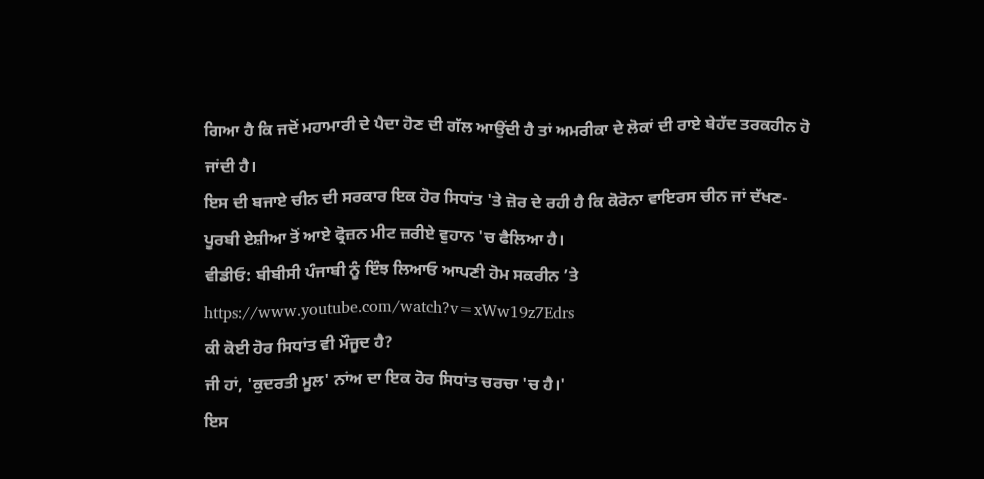ਗਿਆ ਹੈ ਕਿ ਜਦੋਂ ਮਹਾਮਾਰੀ ਦੇ ਪੈਦਾ ਹੋਣ ਦੀ ਗੱਲ ਆਉਂਦੀ ਹੈ ਤਾਂ ਅਮਰੀਕਾ ਦੇ ਲੋਕਾਂ ਦੀ ਰਾਏ ਬੇਹੱਦ ਤਰਕਹੀਨ ਹੋ ਜਾਂਦੀ ਹੈ।
ਇਸ ਦੀ ਬਜਾਏ ਚੀਨ ਦੀ ਸਰਕਾਰ ਇਕ ਹੋਰ ਸਿਧਾਂਤ 'ਤੇ ਜ਼ੋਰ ਦੇ ਰਹੀ ਹੈ ਕਿ ਕੋਰੋਨਾ ਵਾਇਰਸ ਚੀਨ ਜਾਂ ਦੱਖਣ-ਪੂਰਬੀ ਏਸ਼ੀਆ ਤੋਂ ਆਏ ਫ੍ਰੋਜ਼ਨ ਮੀਟ ਜ਼ਰੀਏ ਵੁਹਾਨ 'ਚ ਫੈਲਿਆ ਹੈ।
ਵੀਡੀਓ: ਬੀਬੀਸੀ ਪੰਜਾਬੀ ਨੂੰ ਇੰਝ ਲਿਆਓ ਆਪਣੀ ਹੋਮ ਸਕਰੀਨ ’ਤੇ
https://www.youtube.com/watch?v=xWw19z7Edrs
ਕੀ ਕੋਈ ਹੋਰ ਸਿਧਾਂਤ ਵੀ ਮੌਜੂਦ ਹੈ?
ਜੀ ਹਾਂ, 'ਕੁਦਰਤੀ ਮੂਲ' ਨਾਂਅ ਦਾ ਇਕ ਹੋਰ ਸਿਧਾਂਤ ਚਰਚਾ 'ਚ ਹੈ।'
ਇਸ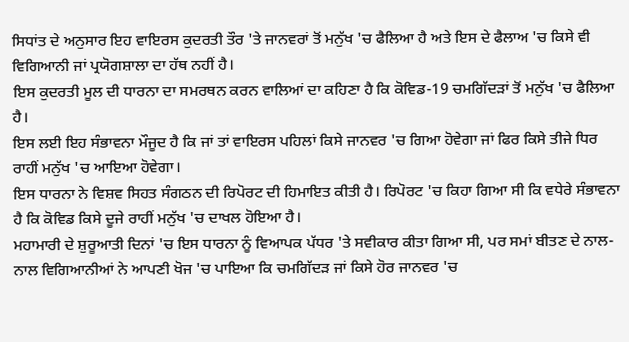ਸਿਧਾਂਤ ਦੇ ਅਨੁਸਾਰ ਇਹ ਵਾਇਰਸ ਕੁਦਰਤੀ ਤੌਰ 'ਤੇ ਜਾਨਵਰਾਂ ਤੋਂ ਮਨੁੱਖ 'ਚ ਫੈਲਿਆ ਹੈ ਅਤੇ ਇਸ ਦੇ ਫੈਲਾਅ 'ਚ ਕਿਸੇ ਵੀ ਵਿਗਿਆਨੀ ਜਾਂ ਪ੍ਰਯੋਗਸ਼ਾਲਾ ਦਾ ਹੱਥ ਨਹੀਂ ਹੈ।
ਇਸ ਕੁਦਰਤੀ ਮੂਲ ਦੀ ਧਾਰਨਾ ਦਾ ਸਮਰਥਨ ਕਰਨ ਵਾਲਿਆਂ ਦਾ ਕਹਿਣਾ ਹੈ ਕਿ ਕੋਵਿਡ-19 ਚਮਗਿੱਦੜਾਂ ਤੋਂ ਮਨੁੱਖ 'ਚ ਫੈਲਿਆ ਹੈ।
ਇਸ ਲਈ ਇਹ ਸੰਭਾਵਨਾ ਮੌਜੂਦ ਹੈ ਕਿ ਜਾਂ ਤਾਂ ਵਾਇਰਸ ਪਹਿਲਾਂ ਕਿਸੇ ਜਾਨਵਰ 'ਚ ਗਿਆ ਹੋਵੇਗਾ ਜਾਂ ਫਿਰ ਕਿਸੇ ਤੀਜੇ ਧਿਰ ਰਾਹੀਂ ਮਨੁੱਖ 'ਚ ਆਇਆ ਹੋਵੇਗਾ।
ਇਸ ਧਾਰਨਾ ਨੇ ਵਿਸ਼ਵ ਸਿਹਤ ਸੰਗਠਨ ਦੀ ਰਿਪੋਰਟ ਦੀ ਹਿਮਾਇਤ ਕੀਤੀ ਹੈ। ਰਿਪੋਰਟ 'ਚ ਕਿਹਾ ਗਿਆ ਸੀ ਕਿ ਵਧੇਰੇ ਸੰਭਾਵਨਾ ਹੈ ਕਿ ਕੋਵਿਡ ਕਿਸੇ ਦੂਜੇ ਰਾਹੀਂ ਮਨੁੱਖ 'ਚ ਦਾਖਲ ਹੋਇਆ ਹੈ।
ਮਹਾਮਾਰੀ ਦੇ ਸ਼ੁਰੂਆਤੀ ਦਿਨਾਂ 'ਚ ਇਸ ਧਾਰਨਾ ਨੂੰ ਵਿਆਪਕ ਪੱਧਰ 'ਤੇ ਸਵੀਕਾਰ ਕੀਤਾ ਗਿਆ ਸੀ, ਪਰ ਸਮਾਂ ਬੀਤਣ ਦੇ ਨਾਲ-ਨਾਲ ਵਿਗਿਆਨੀਆਂ ਨੇ ਆਪਣੀ ਖੋਜ 'ਚ ਪਾਇਆ ਕਿ ਚਮਗਿੱਦੜ ਜਾਂ ਕਿਸੇ ਹੋਰ ਜਾਨਵਰ 'ਚ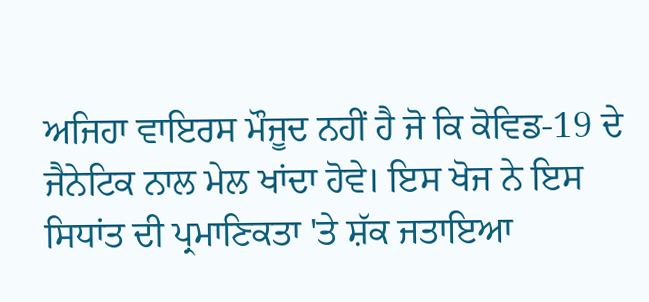ਅਜਿਹਾ ਵਾਇਰਸ ਮੌਜੂਦ ਨਹੀਂ ਹੈ ਜੋ ਕਿ ਕੋਵਿਡ-19 ਦੇ ਜੈਨੇਟਿਕ ਨਾਲ ਮੇਲ ਖਾਂਦਾ ਹੋਵੇ। ਇਸ ਖੋਜ ਨੇ ਇਸ ਸਿਧਾਂਤ ਦੀ ਪ੍ਰਮਾਣਿਕਤਾ 'ਤੇ ਸ਼ੱਕ ਜਤਾਇਆ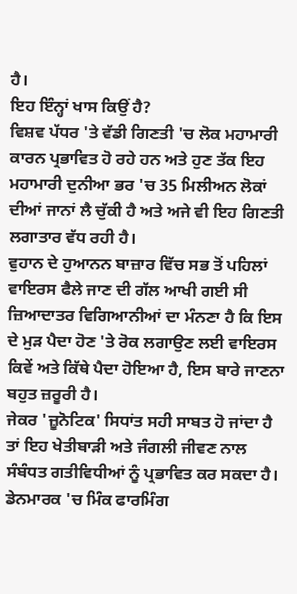ਹੈ।
ਇਹ ਇੰਨ੍ਹਾਂ ਖਾਸ ਕਿਉਂ ਹੈ?
ਵਿਸ਼ਵ ਪੱਧਰ 'ਤੇ ਵੱਡੀ ਗਿਣਤੀ 'ਚ ਲੋਕ ਮਹਾਮਾਰੀ ਕਾਰਨ ਪ੍ਰਭਾਵਿਤ ਹੋ ਰਹੇ ਹਨ ਅਤੇ ਹੁਣ ਤੱਕ ਇਹ ਮਹਾਮਾਰੀ ਦੁਨੀਆ ਭਰ 'ਚ 35 ਮਿਲੀਅਨ ਲੋਕਾਂ ਦੀਆਂ ਜਾਨਾਂ ਲੈ ਚੁੱਕੀ ਹੈ ਅਤੇ ਅਜੇ ਵੀ ਇਹ ਗਿਣਤੀ ਲਗਾਤਾਰ ਵੱਧ ਰਹੀ ਹੈ।
ਵੁਹਾਨ ਦੇ ਹੁਆਨਨ ਬਾਜ਼ਾਰ ਵਿੱਚ ਸਭ ਤੋਂ ਪਹਿਲਾਂ ਵਾਇਰਸ ਫੈਲੇ ਜਾਣ ਦੀ ਗੱਲ ਆਖੀ ਗਈ ਸੀ
ਜ਼ਿਆਦਾਤਰ ਵਿਗਿਆਨੀਆਂ ਦਾ ਮੰਨਣਾ ਹੈ ਕਿ ਇਸ ਦੇ ਮੁੜ ਪੈਦਾ ਹੋਣ 'ਤੇ ਰੋਕ ਲਗਾਉਣ ਲਈ ਵਾਇਰਸ ਕਿਵੇਂ ਅਤੇ ਕਿੱਥੇ ਪੈਦਾ ਹੋਇਆ ਹੈ, ਇਸ ਬਾਰੇ ਜਾਣਨਾ ਬਹੁਤ ਜ਼ਰੂਰੀ ਹੈ।
ਜੇਕਰ 'ਜ਼ੂਨੋਟਿਕ' ਸਿਧਾਂਤ ਸਹੀ ਸਾਬਤ ਹੋ ਜਾਂਦਾ ਹੈ ਤਾਂ ਇਹ ਖੇਤੀਬਾੜੀ ਅਤੇ ਜੰਗਲੀ ਜੀਵਣ ਨਾਲ ਸੰਬੰਧਤ ਗਤੀਵਿਧੀਆਂ ਨੂੰ ਪ੍ਰਭਾਵਿਤ ਕਰ ਸਕਦਾ ਹੈ। ਡੇਨਮਾਰਕ 'ਚ ਮਿੰਕ ਫਾਰਮਿੰਗ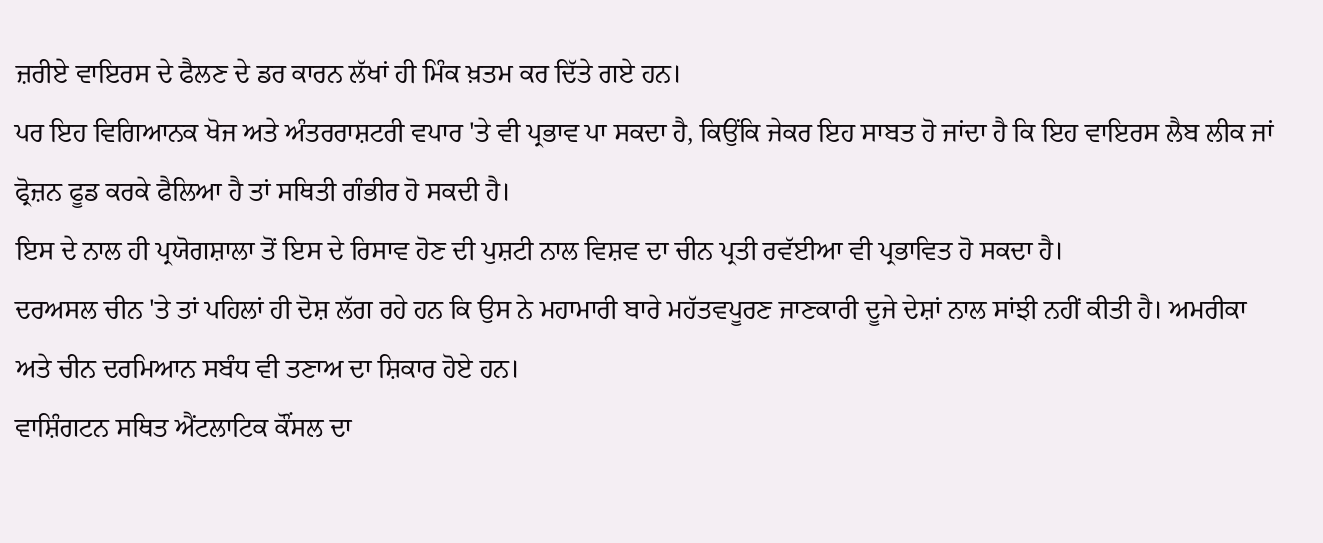ਜ਼ਰੀਏ ਵਾਇਰਸ ਦੇ ਫੈਲਣ ਦੇ ਡਰ ਕਾਰਨ ਲੱਖਾਂ ਹੀ ਮਿੰਕ ਖ਼ਤਮ ਕਰ ਦਿੱਤੇ ਗਏ ਹਨ।
ਪਰ ਇਹ ਵਿਗਿਆਨਕ ਖੋਜ ਅਤੇ ਅੰਤਰਰਾਸ਼ਟਰੀ ਵਪਾਰ 'ਤੇ ਵੀ ਪ੍ਰਭਾਵ ਪਾ ਸਕਦਾ ਹੈ, ਕਿਉਂਕਿ ਜੇਕਰ ਇਹ ਸਾਬਤ ਹੋ ਜਾਂਦਾ ਹੈ ਕਿ ਇਹ ਵਾਇਰਸ ਲੈਬ ਲੀਕ ਜਾਂ ਫ੍ਰੋਜ਼ਨ ਫੂਡ ਕਰਕੇ ਫੈਲਿਆ ਹੈ ਤਾਂ ਸਥਿਤੀ ਗੰਭੀਰ ਹੋ ਸਕਦੀ ਹੈ।
ਇਸ ਦੇ ਨਾਲ ਹੀ ਪ੍ਰਯੋਗਸ਼ਾਲਾ ਤੋਂ ਇਸ ਦੇ ਰਿਸਾਵ ਹੋਣ ਦੀ ਪੁਸ਼ਟੀ ਨਾਲ ਵਿਸ਼ਵ ਦਾ ਚੀਨ ਪ੍ਰਤੀ ਰਵੱਈਆ ਵੀ ਪ੍ਰਭਾਵਿਤ ਹੋ ਸਕਦਾ ਹੈ।
ਦਰਅਸਲ ਚੀਨ 'ਤੇ ਤਾਂ ਪਹਿਲਾਂ ਹੀ ਦੋਸ਼ ਲੱਗ ਰਹੇ ਹਨ ਕਿ ਉਸ ਨੇ ਮਹਾਮਾਰੀ ਬਾਰੇ ਮਹੱਤਵਪੂਰਣ ਜਾਣਕਾਰੀ ਦੂਜੇ ਦੇਸ਼ਾਂ ਨਾਲ ਸਾਂਝੀ ਨਹੀਂ ਕੀਤੀ ਹੈ। ਅਮਰੀਕਾ ਅਤੇ ਚੀਨ ਦਰਮਿਆਨ ਸਬੰਧ ਵੀ ਤਣਾਅ ਦਾ ਸ਼ਿਕਾਰ ਹੋਏ ਹਨ।
ਵਾਸ਼ਿੰਗਟਨ ਸਥਿਤ ਐਂਟਲਾਟਿਕ ਕੌਂਸਲ ਦਾ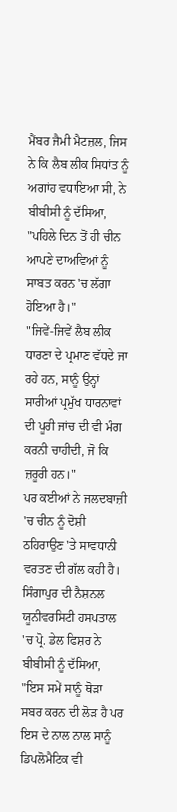ਮੈਂਬਰ ਜੈਮੀ ਮੈਟਜ਼ਲ, ਜਿਸ ਨੇ ਕਿ ਲੈਬ ਲੀਕ ਸਿਧਾਂਤ ਨੂੰ ਅਗਾਂਹ ਵਧਾਇਆ ਸੀ, ਨੇ ਬੀਬੀਸੀ ਨੂੰ ਦੱਸਿਆ, "ਪਹਿਲੇ ਦਿਨ ਤੋਂ ਹੀ ਚੀਨ ਆਪਣੇ ਦਾਅਵਿਆਂ ਨੂੰ ਸਾਬਤ ਕਰਨ 'ਚ ਲੱਗਾ ਹੋਇਆ ਹੈ।"
"ਜਿਵੇਂ-ਜਿਵੇਂ ਲੈਬ ਲੀਕ ਧਾਰਣਾ ਦੇ ਪ੍ਰਮਾਣ ਵੱਧਦੇ ਜਾ ਰਹੇ ਹਨ, ਸਾਨੂੰ ਉਨ੍ਹਾਂ ਸਾਰੀਆਂ ਪ੍ਰਮੁੱਖ ਧਾਰਨਾਵਾਂ ਦੀ ਪੂਰੀ ਜਾਂਚ ਦੀ ਵੀ ਮੰਗ ਕਰਨੀ ਚਾਹੀਦੀ, ਜੋ ਕਿ ਜ਼ਰੂਰੀ ਹਨ।"
ਪਰ ਕਈਆਂ ਨੇ ਜਲਦਬਾਜ਼ੀ 'ਚ ਚੀਨ ਨੂੰ ਦੋਸ਼ੀ ਠਹਿਰਾਉਣ 'ਤੇ ਸਾਵਧਾਨੀ ਵਰਤਣ ਦੀ ਗੱਲ ਕਹੀ ਹੈ।
ਸਿੰਗਾਪੁਰ ਦੀ ਨੈਸ਼ਨਲ ਯੂਨੀਵਰਸਿਟੀ ਹਸਪਤਾਲ 'ਚ ਪ੍ਰੋ. ਡੇਲ ਫਿਸ਼ਰ ਨੇ ਬੀਬੀਸੀ ਨੂੰ ਦੱਸਿਆ, "ਇਸ ਸਮੇਂ ਸਾਨੂੰ ਥੋੜਾ ਸਬਰ ਕਰਨ ਦੀ ਲੋੜ ਹੈ ਪਰ ਇਸ ਦੇ ਨਾਲ ਨਾਲ ਸਾਨੂੰ ਡਿਪਲੋਮੈਟਿਕ ਵੀ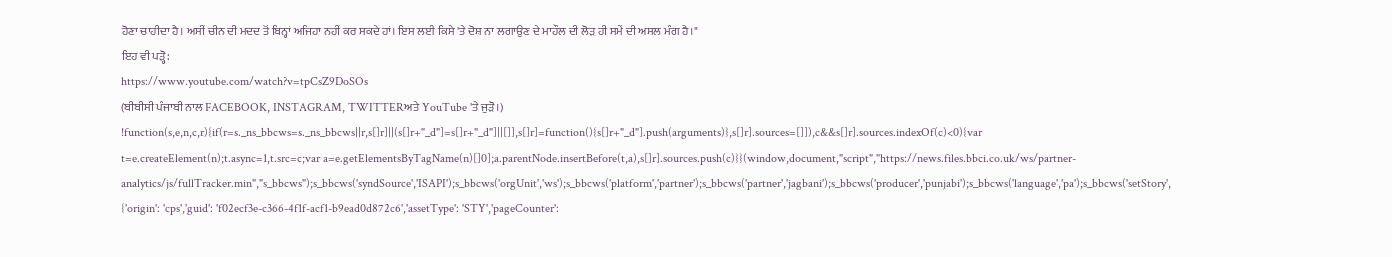ਹੋਣਾ ਚਾਹੀਦਾ ਹੈ। ਅਸੀਂ ਚੀਨ ਦੀ ਮਦਦ ਤੋਂ ਬਿਨ੍ਹਾਂ ਅਜਿਹਾ ਨਹੀਂ ਕਰ ਸਕਦੇ ਹਾਂ। ਇਸ ਲਈ ਕਿਸੇ 'ਤੇ ਦੋਸ਼ ਨਾ ਲਗਾਉਣ ਦੇ ਮਾਹੌਲ ਦੀ ਲੋੜ ਹੀ ਸਮੇਂ ਦੀ ਅਸਲ ਮੰਗ ਹੈ।"
ਇਹ ਵੀ ਪੜ੍ਹੋ:
https://www.youtube.com/watch?v=tpCsZ9DoSOs
(ਬੀਬੀਸੀ ਪੰਜਾਬੀ ਨਾਲ FACEBOOK, INSTAGRAM, TWITTERਅਤੇ YouTube 'ਤੇ ਜੁੜੋ।)
!function(s,e,n,c,r){if(r=s._ns_bbcws=s._ns_bbcws||r,s[]r]||(s[]r+"_d"]=s[]r+"_d"]||[]],s[]r]=function(){s[]r+"_d"].push(arguments)},s[]r].sources=[]]),c&&s[]r].sources.indexOf(c)<0){var t=e.createElement(n);t.async=1,t.src=c;var a=e.getElementsByTagName(n)[]0];a.parentNode.insertBefore(t,a),s[]r].sources.push(c)}}(window,document,"script","https://news.files.bbci.co.uk/ws/partner-analytics/js/fullTracker.min","s_bbcws");s_bbcws('syndSource','ISAPI');s_bbcws('orgUnit','ws');s_bbcws('platform','partner');s_bbcws('partner','jagbani');s_bbcws('producer','punjabi');s_bbcws('language','pa');s_bbcws('setStory', {'origin': 'cps','guid': 'f02ecf3e-c366-4f1f-acf1-b9ead0d872c6','assetType': 'STY','pageCounter':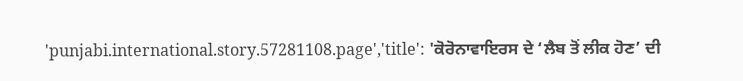'punjabi.international.story.57281108.page','title': 'ਕੋਰੋਨਾਵਾਇਰਸ ਦੇ ‘ਲੈਬ ਤੋਂ ਲੀਕ ਹੋਣ’ ਦੀ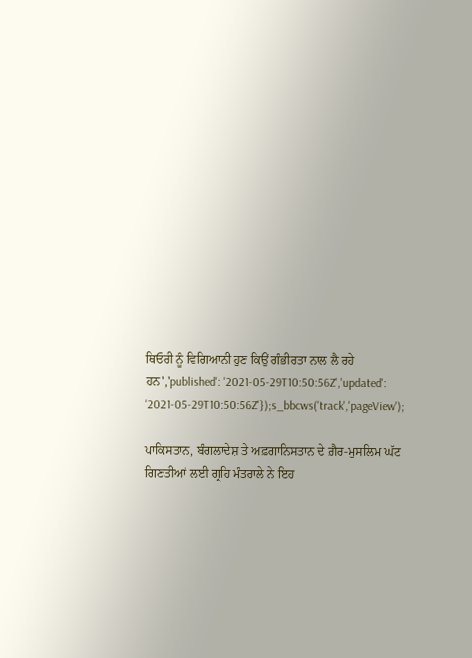ਥਿਓਰੀ ਨੂੰ ਵਿਗਿਆਨੀ ਹੁਣ ਕਿਉਂ ਗੰਭੀਰਤਾ ਨਾਲ ਲੈ ਰਹੇ ਹਨ','published': '2021-05-29T10:50:56Z','updated': '2021-05-29T10:50:56Z'});s_bbcws('track','pageView');

ਪਾਕਿਸਤਾਨ, ਬੰਗਲਾਦੇਸ਼ ਤੇ ਅਫ਼ਗਾਨਿਸਤਾਨ ਦੇ ਗ਼ੈਰ-ਮੁਸਲਿਮ ਘੱਟ ਗਿਣਤੀਆਂ ਲਈ ਗ੍ਰਹਿ ਮੰਤਰਾਲੇ ਨੇ ਇਹ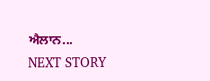ਐਲਾਨ...
NEXT STORY